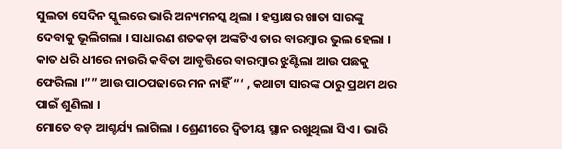ସୁଲତା ସେଦିନ ସ୍କୁଲରେ ଭାରି ଅନ୍ୟମନସ୍କ ଥିଲା । ହସ୍ତାକ୍ଷର ଖାତା ସାରଙ୍କୁ ଦେବାକୁ ଭୂଲିଗଲା । ସାଧାରଣ ଶତକଡ଼ା ଅଙ୍କଟିଏ ତାର ବାରମ୍ବାର ଭୁଲ ହେଲା । କାତ ଧରି ଧୀରେ ନାଉରି କବିତା ଆବୃତ୍ତିରେ ବାରମ୍ବାର ଝୁଣ୍ଟିଲା ଆଉ ପଛକୁ ଫେରିଲା ।”” ଆଉ ପାଠପଢାରେ ମନ ନାହିଁ “‘ , କଥାଟା ସାରଙ୍କ ଠାରୁ ପ୍ରଥମ ଥର ପାଇଁ ଶୁଣିଲା ।
ମୋତେ ବଡ଼ ଆଶ୍ଚର୍ଯ୍ୟ ଲାଗିଲା । ଶ୍ରେଣୀରେ ଦ୍ୱିତୀୟ ସ୍ଥାନ ରଖୁଥିଲା ସିଏ । ଭାରି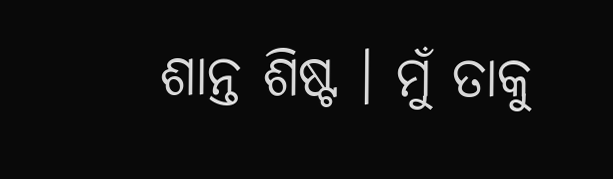ଶାନ୍ତ ଶିଷ୍ଟ । ମୁଁ ତାକୁ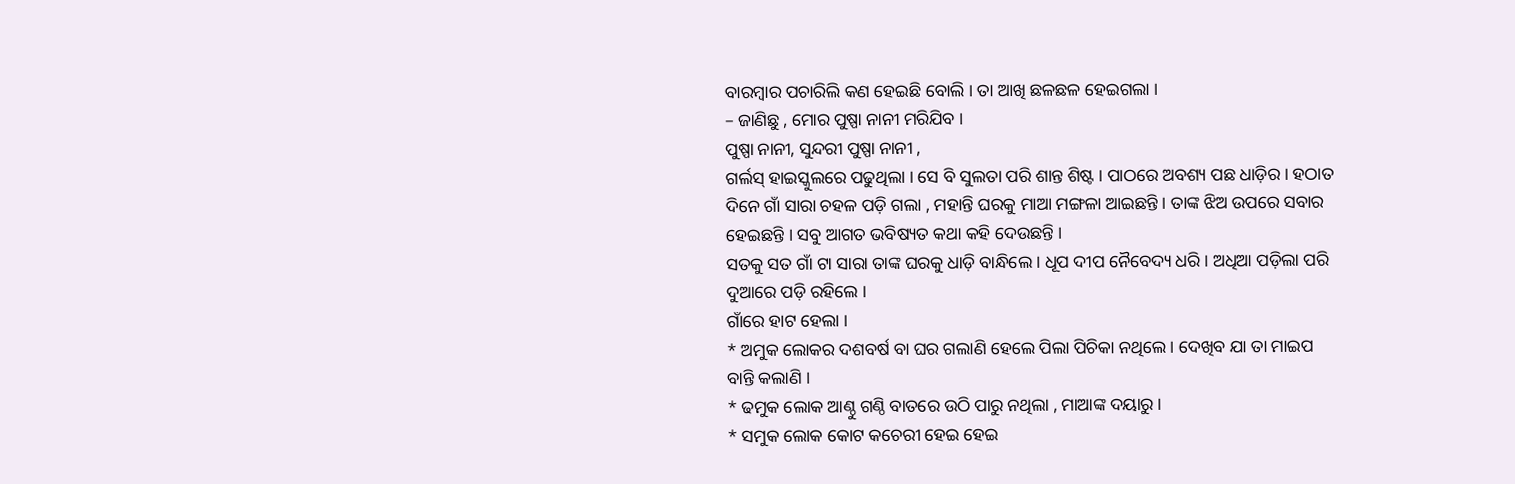ବାରମ୍ବାର ପଚାରିଲି କଣ ହେଇଛି ବୋଲି । ତା ଆଖି ଛଳଛଳ ହେଇଗଲା ।
– ଜାଣିଛୁ , ମୋର ପୁଷ୍ପା ନାନୀ ମରିଯିବ ।
ପୁଷ୍ପା ନାନୀ, ସୁନ୍ଦରୀ ପୁଷ୍ପା ନାନୀ ,
ଗର୍ଲସ୍ ହାଇସ୍କୁଲରେ ପଢୁଥିଲା । ସେ ବି ସୁଲତା ପରି ଶାନ୍ତ ଶିଷ୍ଟ । ପାଠରେ ଅବଶ୍ୟ ପଛ ଧାଡ଼ିର । ହଠାତ ଦିନେ ଗାଁ ସାରା ଚହଳ ପଡ଼ି ଗଲା , ମହାନ୍ତି ଘରକୁ ମାଆ ମଙ୍ଗଳା ଆଇଛନ୍ତି । ତାଙ୍କ ଝିଅ ଉପରେ ସବାର ହେଇଛନ୍ତି । ସବୁ ଆଗତ ଭବିଷ୍ୟତ କଥା କହି ଦେଉଛନ୍ତି ।
ସତକୁ ସତ ଗାଁ ଟା ସାରା ତାଙ୍କ ଘରକୁ ଧାଡ଼ି ବାନ୍ଧିଲେ । ଧୂପ ଦୀପ ନୈବେଦ୍ୟ ଧରି । ଅଧିଆ ପଡ଼ିଲା ପରି ଦୁଆରେ ପଡ଼ି ରହିଲେ ।
ଗାଁରେ ହାଟ ହେଲା ।
* ଅମୁକ ଲୋକର ଦଶବର୍ଷ ବା ଘର ଗଲାଣି ହେଲେ ପିଲା ପିଚିକା ନଥିଲେ । ଦେଖିବ ଯା ତା ମାଇପ ବାନ୍ତି କଲାଣି ।
* ଢମୁକ ଲୋକ ଆଣ୍ଠୁ ଗଣ୍ଠି ବାତରେ ଉଠି ପାରୁ ନଥିଲା , ମାଆଙ୍କ ଦୟାରୁ ।
* ସମୁକ ଲୋକ କୋଟ କଚେରୀ ହେଇ ହେଇ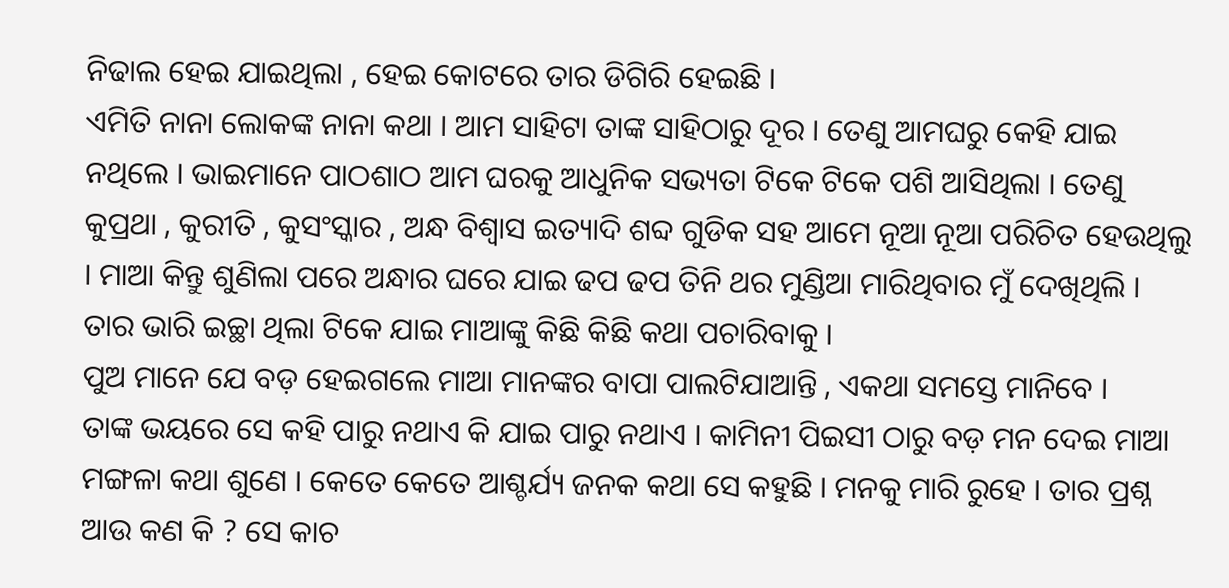ନିଢାଲ ହେଇ ଯାଇଥିଲା , ହେଇ କୋଟରେ ତାର ଡିଗିରି ହେଇଛି ।
ଏମିତି ନାନା ଲୋକଙ୍କ ନାନା କଥା । ଆମ ସାହିଟା ତାଙ୍କ ସାହିଠାରୁ ଦୂର । ତେଣୁ ଆମଘରୁ କେହି ଯାଇ ନଥିଲେ । ଭାଇମାନେ ପାଠଶାଠ ଆମ ଘରକୁ ଆଧୁନିକ ସଭ୍ୟତା ଟିକେ ଟିକେ ପଶି ଆସିଥିଲା । ତେଣୁ କୁପ୍ରଥା , କୁରୀତି , କୁସଂସ୍କାର , ଅନ୍ଧ ବିଶ୍ୱାସ ଇତ୍ୟାଦି ଶବ୍ଦ ଗୁଡିକ ସହ ଆମେ ନୂଆ ନୂଆ ପରିଚିତ ହେଉଥିଲୁ । ମାଆ କିନ୍ତୁ ଶୁଣିଲା ପରେ ଅନ୍ଧାର ଘରେ ଯାଇ ଢପ ଢପ ତିନି ଥର ମୁଣ୍ଡିଆ ମାରିଥିବାର ମୁଁ ଦେଖିଥିଲି । ତାର ଭାରି ଇଚ୍ଛା ଥିଲା ଟିକେ ଯାଇ ମାଆଙ୍କୁ କିଛି କିଛି କଥା ପଚାରିବାକୁ ।
ପୁଅ ମାନେ ଯେ ବଡ଼ ହେଇଗଲେ ମାଆ ମାନଙ୍କର ବାପା ପାଲଟିଯାଆନ୍ତି , ଏକଥା ସମସ୍ତେ ମାନିବେ ।
ତାଙ୍କ ଭୟରେ ସେ କହି ପାରୁ ନଥାଏ କି ଯାଇ ପାରୁ ନଥାଏ । କାମିନୀ ପିଇସୀ ଠାରୁ ବଡ଼ ମନ ଦେଇ ମାଆ ମଙ୍ଗଳା କଥା ଶୁଣେ । କେତେ କେତେ ଆଶ୍ଚର୍ଯ୍ୟ ଜନକ କଥା ସେ କହୁଛି । ମନକୁ ମାରି ରୁହେ । ତାର ପ୍ରଶ୍ନ ଆଉ କଣ କି ? ସେ କାଚ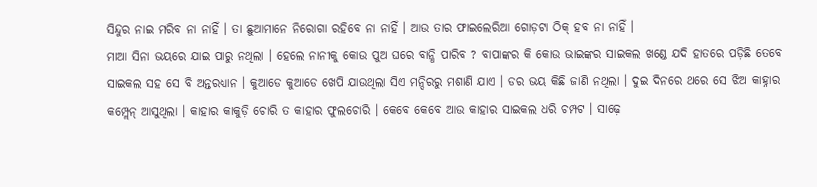ସିନ୍ଦୁର ନାଇ ମରିବ ନା ନାହିଁ । ତା ଛୁଆମାନେ ନିରୋଗା ରହିବେ ନା ନାହିଁ । ଆଉ ତାର ଫାଇଲେରିଆ ଗୋଡ଼ଟା ଠିକ୍ ହବ ନା ନାହିଁ ।
ମାଆ ସିନା ଭୟରେ ଯାଇ ପାରୁ ନଥିଲା । ହେଲେ ନାନୀକୁ କୋଉ ପୁଅ ଘରେ ବାନ୍ଧି ପାରିବ ? ବାପାଙ୍କର କି କୋଉ ଭାଇଙ୍କର ସାଇକଲ ଖଣ୍ଡେ ଯଦି ହାତରେ ପଡ଼ିଛି ତେବେ ସାଇକଲ ସହ ସେ ବି ଅନ୍ତରଧ୍ୟାନ । କୁଆଡେ କୁଆଡେ ଖେପି ଯାଉଥିଲା ସିଏ ମନ୍ଦିରରୁ ମଶାଣି ଯାଏ । ଡର ଭୟ କିଛି ଜାଣି ନଥିଲା । ଦୁଇ ଦିନରେ ଥରେ ସେ ଝିଅ କାହ୍ନାର କମ୍ପ୍ଲେନ୍ ଆସୁଥିଲା । କାହାର କାକୁଡ଼ି ଚୋରି ତ କାହାର ଫୁଲଚୋରି । କେବେ କେବେ ଆଉ କାହାର ସାଇକଲ ଧରି ଚମ୍ପଟ । ସାଢ଼େ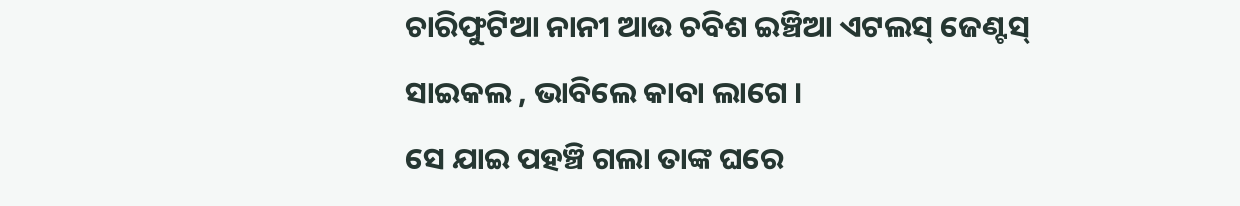ଚାରିଫୁଟିଆ ନାନୀ ଆଉ ଚବିଶ ଇଞ୍ଚିଆ ଏଟଲସ୍ ଜେଣ୍ଟସ୍ ସାଇକଲ , ଭାବିଲେ କାବା ଲାଗେ ।
ସେ ଯାଇ ପହଞ୍ଚି ଗଲା ତାଙ୍କ ଘରେ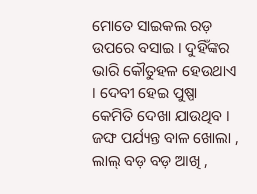ମୋତେ ସାଇକଲ ରଡ଼ ଉପରେ ବସାଇ । ଦୁହିଁଙ୍କର ଭାରି କୌତୁହଳ ହେଉଥାଏ । ଦେବୀ ହେଇ ପୁଷ୍ପା କେମିତି ଦେଖା ଯାଉଥିବ । ଜଙ୍ଘ ପର୍ଯ୍ୟନ୍ତ ବାଳ ଖୋଲା , ଲାଲ୍ ବଡ଼ ବଡ଼ ଆଖି ,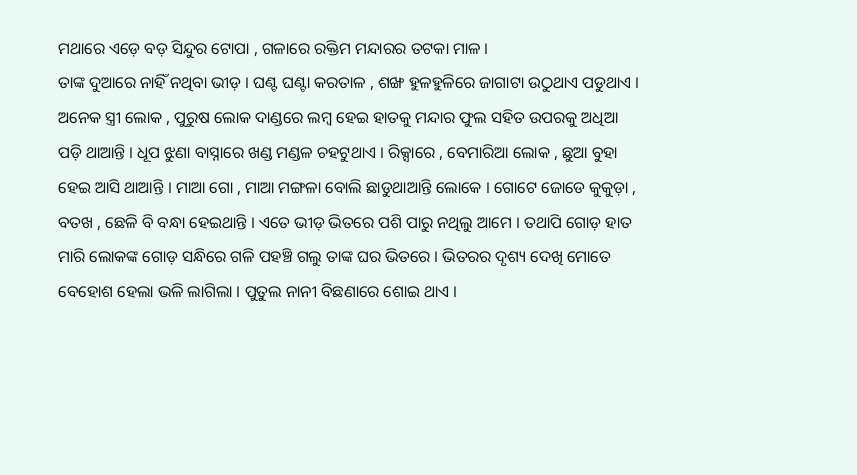ମଥାରେ ଏଡ଼େ ବଡ଼ ସିନ୍ଦୁର ଟୋପା , ଗଳାରେ ରକ୍ତିମ ମନ୍ଦାରର ତଟକା ମାଳ ।
ତାଙ୍କ ଦୁଆରେ ନାହିଁ ନଥିବା ଭୀଡ଼ । ଘଣ୍ଟ ଘଣ୍ଟା କରତାଳ , ଶଙ୍ଖ ହୁଳହୁଳିରେ ଜାଗାଟା ଉଠୁଥାଏ ପଡୁଥାଏ । ଅନେକ ସ୍ତ୍ରୀ ଲୋକ , ପୁରୁଷ ଲୋକ ଦାଣ୍ଡରେ ଲମ୍ବ ହେଇ ହାତକୁ ମନ୍ଦାର ଫୁଲ ସହିତ ଉପରକୁ ଅଧିଆ ପଡ଼ି ଥାଆନ୍ତି । ଧୂପ ଝୁଣା ବାସ୍ନାରେ ଖଣ୍ଡ ମଣ୍ଡଳ ଚହଟୁଥାଏ । ରିକ୍ସାରେ , ବେମାରିଆ ଲୋକ , ଛୁଆ ବୁହା ହେଇ ଆସି ଥାଆନ୍ତି । ମାଆ ଗୋ , ମାଆ ମଙ୍ଗଳା ବୋଲି ଛାଡୁଥାଆନ୍ତି ଲୋକେ । ଗୋଟେ ଜୋଡେ କୁକୁଡ଼ା , ବତଖ , ଛେଳି ବି ବନ୍ଧା ହେଇଥାନ୍ତି । ଏତେ ଭୀଡ଼ ଭିତରେ ପଶି ପାରୁ ନଥିଲୁ ଆମେ । ତଥାପି ଗୋଡ଼ ହାତ ମାରି ଲୋକଙ୍କ ଗୋଡ଼ ସନ୍ଧିରେ ଗଳି ପହଞ୍ଚି ଗଲୁ ତାଙ୍କ ଘର ଭିତରେ । ଭିତରର ଦୃଶ୍ୟ ଦେଖି ମୋତେ ବେହୋଶ ହେଲା ଭଳି ଲାଗିଲା । ପୁତୁଲ ନାନୀ ବିଛଣାରେ ଶୋଇ ଥାଏ ।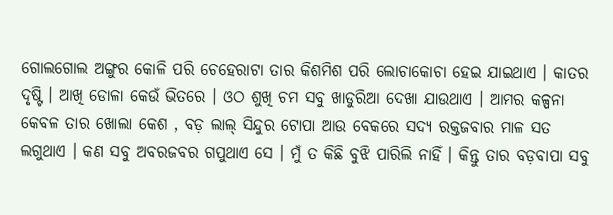ଗୋଲଗୋଲ ଅଙ୍ଗୁର କୋଳି ପରି ଚେହେରାଟା ତାର କିଶମିଶ ପରି ଲୋଚାକୋଚା ହେଇ ଯାଇଥାଏ । କାତର ଦୃଷ୍ଟି । ଆଖି ଡୋଳା କେଉଁ ଭିତରେ । ଓଠ ଶୁଖି ଚମ ସବୁ ଖାଡୁରିଆ ଦେଖା ଯାଉଥାଏ । ଆମର କଳ୍ପନା କେବଳ ତାର ଖୋଲା କେଶ , ବଡ଼ ଲାଲ୍ ସିନ୍ଦୁର ଟୋପା ଆଉ ବେକରେ ସଦ୍ୟ ରକ୍ତଜବାର ମାଳ ସତ ଲଗୁଥାଏ । କଣ ସବୁ ଅବରଜବର ଗପୁଥାଏ ସେ । ମୁଁ ତ କିଛି ବୁଝି ପାରିଲି ନାହିଁ । କିନ୍ତୁ ତାର ବଡ଼ବାପା ସବୁ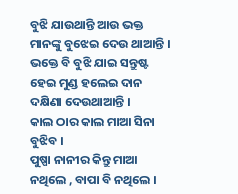ବୁଝି ଯାଉଥାନ୍ତି ଆଉ ଭକ୍ତ ମାନଙ୍କୁ ବୁଝେଇ ଦେଉ ଥାଆନ୍ତି । ଭକ୍ତେ ବି ବୁଝି ଯାଇ ସନ୍ତୁଷ୍ଟ ହେଇ ମୁଣ୍ଡ ହଲେଇ ଦାନ ଦକ୍ଷିଣା ଦେଉଥାଆନ୍ତି ।
କାଲ ଠାର କାଲ ମାଆ ସିନା ବୁଝିବ ।
ପୁଷ୍ପା ନାନୀର କିନ୍ତୁ ମାଆ ନଥିଲେ , ବାପା ବି ନଥିଲେ ।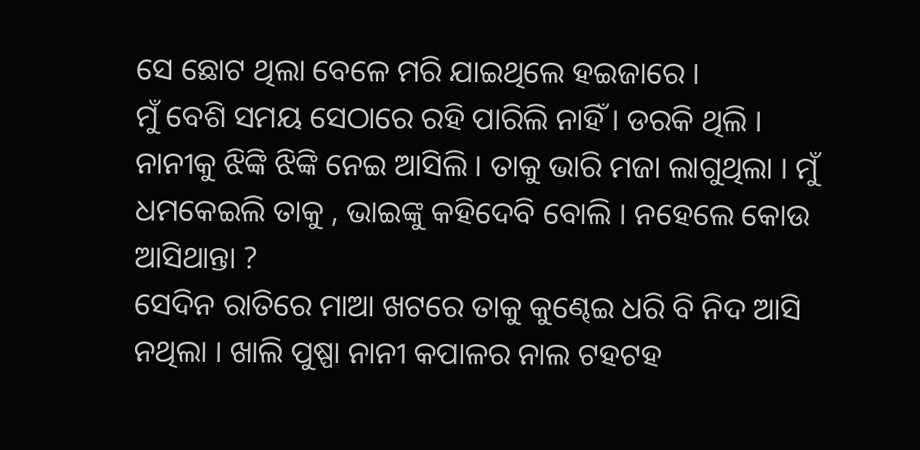ସେ ଛୋଟ ଥିଲା ବେଳେ ମରି ଯାଇଥିଲେ ହଇଜାରେ ।
ମୁଁ ବେଶି ସମୟ ସେଠାରେ ରହି ପାରିଲି ନାହିଁ । ଡରକି ଥିଲି । ନାନୀକୁ ଝିଙ୍କି ଝିଙ୍କି ନେଇ ଆସିଲି । ତାକୁ ଭାରି ମଜା ଲାଗୁଥିଲା । ମୁଁ ଧମକେଇଲି ତାକୁ , ଭାଇଙ୍କୁ କହିଦେବି ବୋଲି । ନହେଲେ କୋଉ ଆସିଥାନ୍ତା ?
ସେଦିନ ରାତିରେ ମାଆ ଖଟରେ ତାକୁ କୁଣ୍ଢେଇ ଧରି ବି ନିଦ ଆସି ନଥିଲା । ଖାଲି ପୁଷ୍ପା ନାନୀ କପାଳର ନାଲ ଟହଟହ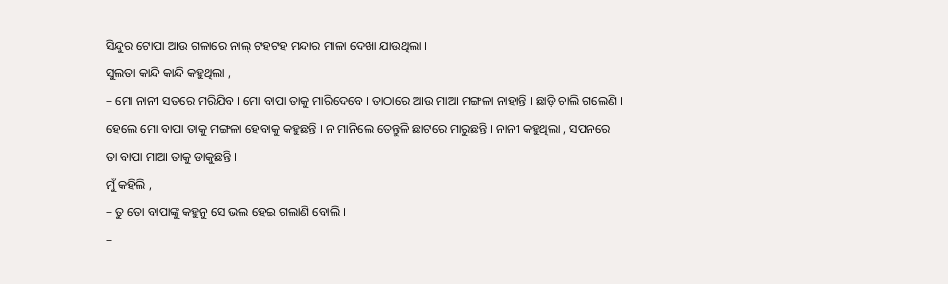ସିନ୍ଦୁର ଟୋପା ଆଉ ଗଳାରେ ନାଲ୍ ଟହଟହ ମନ୍ଦାର ମାଳା ଦେଖା ଯାଉଥିଲା ।
ସୁଲତା କାନ୍ଦି କାନ୍ଦି କହୁଥିଲା ,
– ମୋ ନାନୀ ସତରେ ମରିଯିବ । ମୋ ବାପା ତାକୁ ମାରିଦେବେ । ତାଠାରେ ଆଉ ମାଆ ମଙ୍ଗଳା ନାହାନ୍ତି । ଛାଡ଼ି ଚାଲି ଗଲେଣି । ହେଲେ ମୋ ବାପା ତାକୁ ମଙ୍ଗଳା ହେବାକୁ କହୁଛନ୍ତି । ନ ମାନିଲେ ତେନ୍ତୁଳି ଛାଟରେ ମାରୁଛନ୍ତି । ନାନୀ କହୁଥିଲା , ସପନରେ ତା ବାପା ମାଆ ତାକୁ ଡାକୁଛନ୍ତି ।
ମୁଁ କହିଲି ,
– ତୁ ତୋ ବାପାଙ୍କୁ କହୁନୁ ସେ ଭଲ ହେଇ ଗଲାଣି ବୋଲି ।
–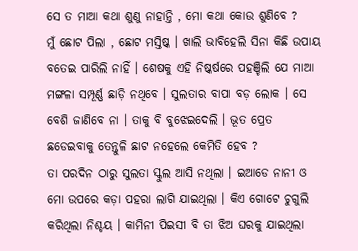ସେ ତ ମାଆ କଥା ଶୁଣୁ ନାହାନ୍ତି , ମୋ କଥା କୋଉ ଶୁଣିବେ ?
ମୁଁ ଛୋଟ ପିଲା , ଛୋଟ ମସ୍ତିଷ୍କ । ଖାଲି ଭାବିହେଲି ସିନା କିଛି ଉପାୟ ବତେଇ ପାରିଲି ନାହିଁ । ଶେଷକୁ ଏହି ନିଷ୍କର୍ଷରେ ପହଞ୍ଚିଲି ଯେ ମାଆ ମଙ୍ଗଳା ସମ୍ପୂର୍ଣ୍ଣ ଛାଡ଼ି ନଥିବେ । ସୁଲତାର ବାପା ବଡ଼ ଲୋକ । ସେ ବେଶି ଜାଣିବେ ନା । ତାକୁ ବି ବୁଝେଇଦେଲି । ଭୂତ ପ୍ରେତ ଛଡେଇବାକୁ ତେନ୍ତୁଳି ଛାଟ ନହେଲେ କେମିତି ହେବ ?
ତା ପରଦିନ ଠାରୁ ସୁଲତା ସ୍କୁଲ ଆସି ନଥିଲା । ଇଆଡେ ନାନୀ ଓ ମୋ ଉପରେ କଡ଼ା ପହରା ଲାଗି ଯାଇଥିଲା । କିଏ ଗୋଟେ ଚୁଗୁଲି କରିଥିଲା ନିଶ୍ଚୟ । କାମିନୀ ପିଇସୀ ବି ତା ଝିଅ ଘରକୁ ଯାଇଥିଲା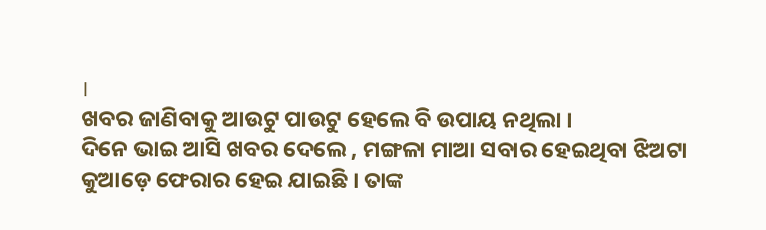।
ଖବର ଜାଣିବାକୁ ଆଉଟୁ ପାଉଟୁ ହେଲେ ବି ଉପାୟ ନଥିଲା ।
ଦିନେ ଭାଇ ଆସି ଖବର ଦେଲେ , ମଙ୍ଗଳା ମାଆ ସବାର ହେଇଥିବା ଝିଅଟା କୁଆଡ଼େ ଫେରାର ହେଇ ଯାଇଛି । ତାଙ୍କ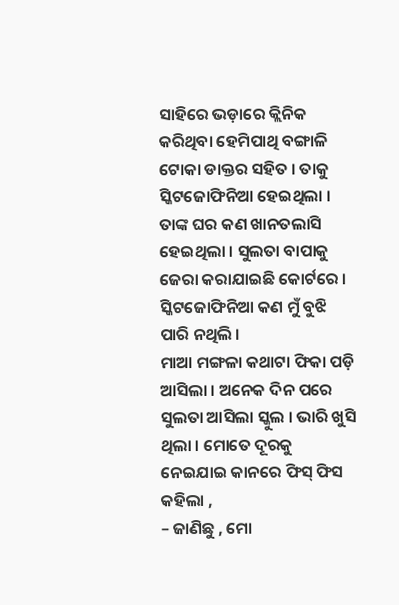ସାହିରେ ଭଡ଼ାରେ କ୍ଲିନିକ କରିଥିବା ହେମିପାଥି ବଙ୍ଗାଳି ଟୋକା ଡାକ୍ତର ସହିତ । ତାକୁ ସ୍କିଟଜୋଫିନିଆ ହେଇଥିଲା । ତାଙ୍କ ଘର କଣ ଖାନତଲାସି ହେଇଥିଲା । ସୁଲତା ବାପାକୁ ଜେରା କରାଯାଇଛି କୋର୍ଟରେ ।
ସ୍କିଟଜୋଫିନିଆ କଣ ମୁଁ ବୁଝି ପାରି ନଥିଲି ।
ମାଆ ମଙ୍ଗଳା କଥାଟା ଫିକା ପଡ଼ି ଆସିଲା । ଅନେକ ଦିନ ପରେ ସୁଲତା ଆସିଲା ସ୍କୁଲ । ଭାରି ଖୁସି ଥିଲା । ମୋତେ ଦୂରକୁ ନେଇଯାଇ କାନରେ ଫିସ୍ ଫିସ କହିଲା ,
– ଜାଣିଛୁ , ମୋ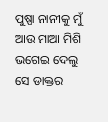ପୁଷ୍ପା ନାନୀକୁ ମୁଁ ଆଉ ମାଆ ମିଶି ଭଗେଇ ଦେଲୁ ସେ ଡାକ୍ତର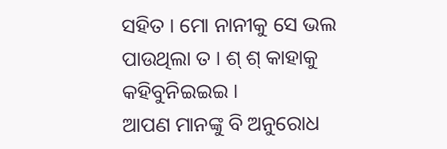ସହିତ । ମୋ ନାନୀକୁ ସେ ଭଲ ପାଉଥିଲା ତ । ଶ୍ ଶ୍ କାହାକୁ କହିବୁନିଇଇଇ ।
ଆପଣ ମାନଙ୍କୁ ବି ଅନୁରୋଧ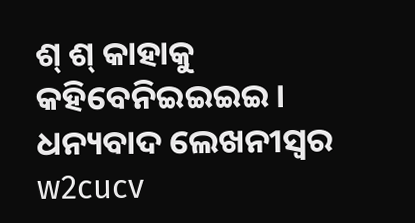ଶ୍ ଶ୍ କାହାକୁ କହିବେନିଇଇଇଇ ।
ଧନ୍ୟବାଦ ଲେଖନୀସ୍ଵର
w2cucv